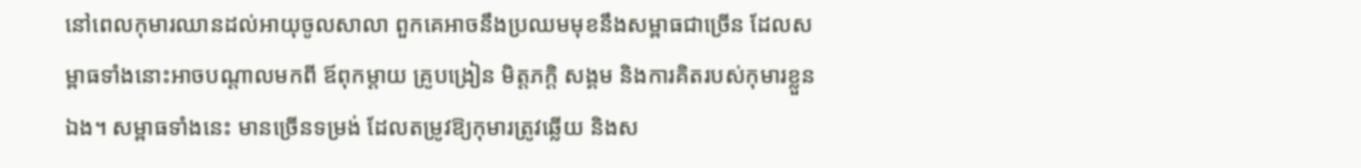នៅពេលកុមារឈានដល់អាយុចូលសាលា ពួកគេអាចនឹងប្រឈមមុខនឹងសម្ពាធជាច្រើន ដែលសម្ពាធទាំងនោះអាចបណ្ដាលមកពី ឪពុកម្ដាយ គ្រូបង្រៀន មិត្តភក្តិ សង្គម និងការគិតរបស់កុមារខ្លួនឯង។ សម្ពាធទាំងនេះ មានច្រើនទម្រង់ ដែលតម្រូវឱ្យកុមារត្រូវឆ្លើយ និងស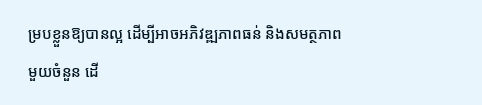ម្របខ្លួនឱ្យបានល្អ ដើម្បីអាចអភិវឌ្ឍភាពធន់ និងសមត្ថភាពមួយចំនួន ដើ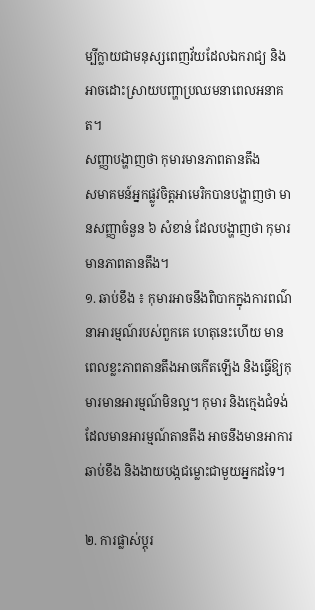ម្បីក្លាយជាមនុស្សពេញវ័យដែលឯករាជ្យ និងអាចដោះស្រាយបញ្ហាប្រឈមនាពេលអនាគត។
សញ្ញាបង្ហាញថា កុមារមានភាពតានតឹង
សមាគមន៍អ្នកផ្លូវចិត្តអាមេរិកបានបង្ហាញថា មានសញ្ញាចំនួន ៦ សំខាន់ ដែលបង្ហាញថា កុមារមានភាពតានតឹង។
១. ឆាប់ខឹង ៖ កុមារអាចនឹងពិបាកក្នុងការពណ៌នាអារម្មណ៍របស់ពួកគេ ហេតុនេះហើយ មានពេលខ្លះភាពតានតឹងអាចកើតឡើង និងធ្វើឱ្យកុមារមានអារម្មណ៍មិនល្អ។ កុមារ និងក្មេងជំទង់ ដែលមានអារម្មណ៍តានតឹង អាចនឹងមានអាការឆាប់ខឹង និងងាយបង្កជម្លោះជាមួយអ្នកដទៃ។

២. ការផ្លាស់ប្ដុរ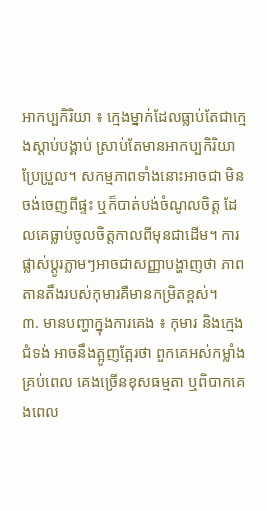អាកប្បកិរិយា ៖ ក្មេងម្នាក់ដែលធ្លាប់តែជាក្មេងស្ដាប់បង្គាប់ ស្រាប់តែមានអាកប្បកិរិយាប្រែប្រួល។ សកម្មភាពទាំងនោះអាចជា មិនចង់ចេញពីផ្ទះ ឬក៏បាត់បង់ចំណូលចិត្ត ដែលគេធ្លាប់ចូលចិត្តកាលពីមុនជាដើម។ ការផ្លាស់ប្ដូរភ្លាមៗអាចជាសញ្ញាបង្ហាញថា ភាពតានតឹងរបស់កុមារគឺមានកម្រិតខ្ពស់។
៣. មានបញ្ហាក្នុងការគេង ៖ កុមារ និងក្មេងជំទង់ អាចនឹងត្អូញត្អែរថា ពួកគេអស់កម្លាំងគ្រប់ពេល គេងច្រើនខុសធម្មតា ឬពិបាកគេងពេល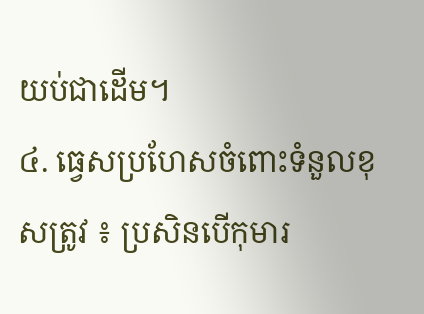យប់ជាដើម។
៤. ធ្វេសប្រហែសចំពោះទំនួលខុសត្រូវ ៖ ប្រសិនបើកុមារ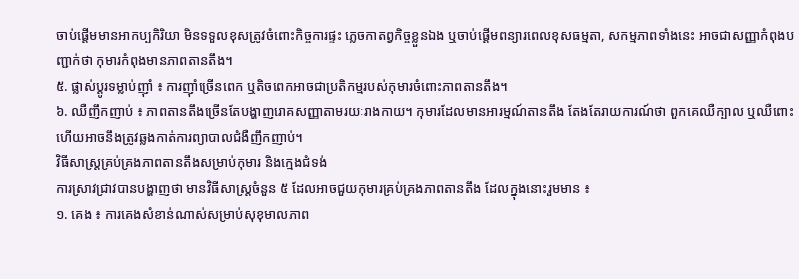ចាប់ផ្ដើមមានអាកប្បកិរិយា មិនទទួលខុសត្រូវចំពោះកិច្ចការផ្ទះ ភ្លេចកាតព្វកិច្ចខ្លួនឯង ឬចាប់ផ្ដើមពន្យារពេលខុសធម្មតា, សកម្មភាពទាំងនេះ អាចជាសញ្ញាកំពុងបញ្ជាក់ថា កុមារកំពុងមានភាពតានតឹង។
៥. ផ្លាស់ប្ដូរទម្លាប់ញ៉ាំ ៖ ការញ៉ាំច្រើនពេក ឬតិចពេកអាចជាប្រតិកម្មរបស់កុមារចំពោះភាពតានតឹង។
៦. ឈឺញឹកញាប់ ៖ ភាពតានតឹងច្រើនតែបង្ហាញរោគសញ្ញាតាមរយៈរាងកាយ។ កុមារដែលមានអារម្មណ៍តានតឹង តែងតែរាយការណ៍ថា ពួកគេឈឺក្បាល ឬឈឺពោះ ហើយអាចនឹងត្រូវឆ្លងកាត់ការព្យាបាលជំងឺញឹកញាប់។
វិធីសាស្ត្រគ្រប់គ្រងភាពតានតឹងសម្រាប់កុមារ និងក្មេងជំទង់
ការស្រាវជ្រាវបានបង្ហាញថា មានវិធីសាស្ត្រចំនួន ៥ ដែលអាចជួយកុមារគ្រប់គ្រងភាពតានតឹង ដែលក្នុងនោះរួមមាន ៖
១. គេង ៖ ការគេងសំខាន់ណាស់សម្រាប់សុខុមាលភាព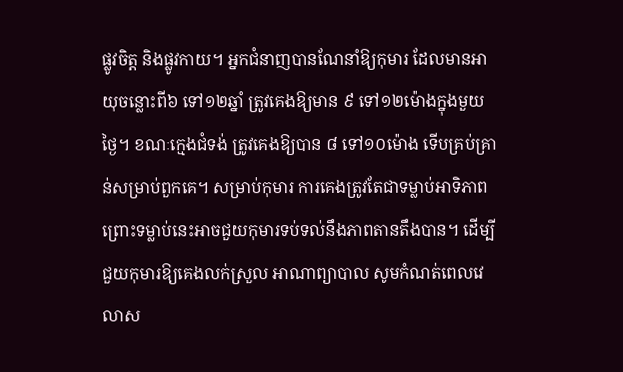ផ្លូវចិត្ត និងផ្លូវកាយ។ អ្នកជំនាញបានណែនាំឱ្យកុមារ ដែលមានអាយុចន្លោះពី៦ ទៅ១២ឆ្នាំ ត្រូវគេងឱ្យមាន ៩ ទៅ១២ម៉ោងក្នុងមួយថ្ងៃ។ ខណៈក្មេងជំទង់ ត្រូវគេងឱ្យបាន ៨ ទៅ១០ម៉ោង ទើបគ្រប់គ្រាន់សម្រាប់ពួកគេ។ សម្រាប់កុមារ ការគេងត្រូវតែជាទម្លាប់អាទិភាព ព្រោះទម្លាប់នេះអាចជួយកុមារទប់ទល់នឹងភាពតានតឹងបាន។ ដើម្បីជួយកុមារឱ្យគេងលក់ស្រួល អាណាព្យាបាល សូមកំណត់ពេលវេលាស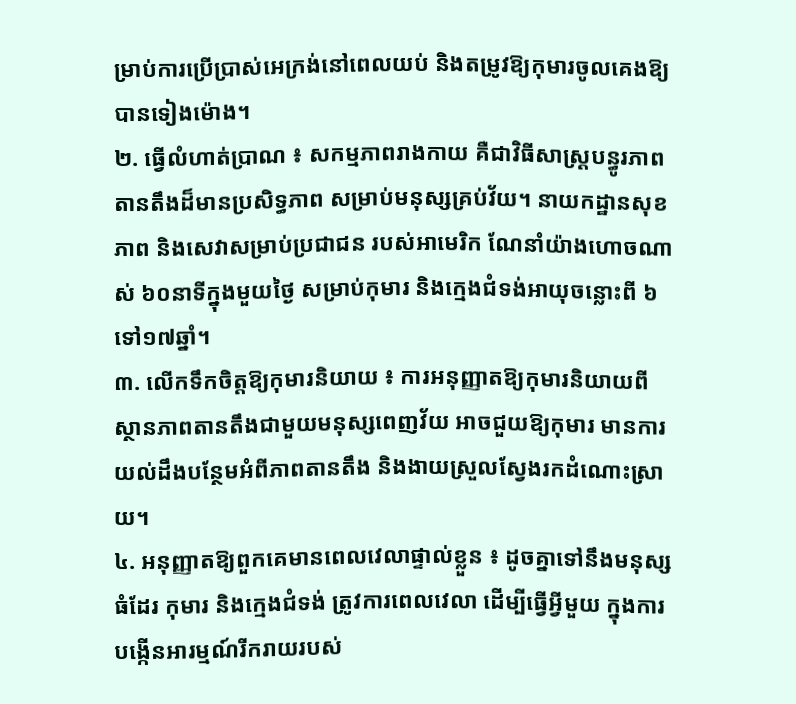ម្រាប់ការប្រើប្រាស់អេក្រង់នៅពេលយប់ និងតម្រូវឱ្យកុមារចូលគេងឱ្យបានទៀងម៉ោង។
២. ធ្វើលំហាត់ប្រាណ ៖ សកម្មភាពរាងកាយ គឺជាវិធីសាស្ត្របន្ធូរភាពតានតឹងដ៏មានប្រសិទ្ធភាព សម្រាប់មនុស្សគ្រប់វ័យ។ នាយកដ្ឋានសុខភាព និងសេវាសម្រាប់ប្រជាជន របស់អាមេរិក ណែនាំយ៉ាងហោចណាស់ ៦០នាទីក្នុងមួយថ្ងៃ សម្រាប់កុមារ និងក្មេងជំទង់អាយុចន្លោះពី ៦ ទៅ១៧ឆ្នាំ។
៣. លើកទឹកចិត្តឱ្យកុមារនិយាយ ៖ ការអនុញ្ញាតឱ្យកុមារនិយាយពីស្ថានភាពតានតឹងជាមួយមនុស្សពេញវ័យ អាចជួយឱ្យកុមារ មានការយល់ដឹងបន្ថែមអំពីភាពតានតឹង និងងាយស្រួលស្វែងរកដំណោះស្រាយ។
៤. អនុញ្ញាតឱ្យពួកគេមានពេលវេលាផ្ទាល់ខ្លួន ៖ ដូចគ្នាទៅនឹងមនុស្សធំដែរ កុមារ និងក្មេងជំទង់ ត្រូវការពេលវេលា ដើម្បីធ្វើអ្វីមួយ ក្នុងការបង្កើនអារម្មណ៍រីករាយរបស់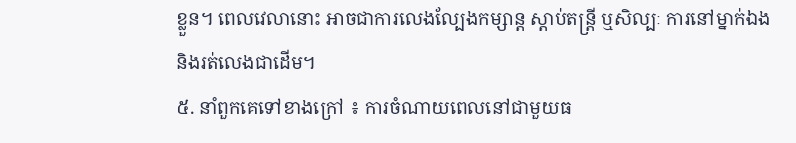ខ្លួន។ ពេលវេលានោះ អាចជាការលេងល្បែងកម្សាន្ត ស្ដាប់តន្រ្តី ឬសិល្បៈ ការនៅម្នាក់ឯង និងរត់លេងជាដើម។
៥. នាំពួកគេទៅខាងក្រៅ ៖ ការចំណាយពេលនៅជាមួយធ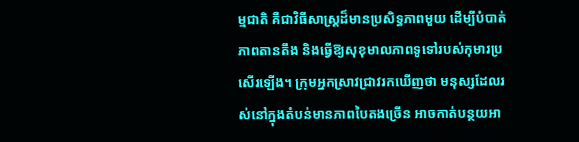ម្មជាតិ គឺជាវិធីសាស្ត្រដ៏មានប្រសិទ្ធភាពមួយ ដើម្បីបំបាត់ភាពតានតឹង និងធ្វើឱ្យសុខុមាលភាពទូទៅរបស់កុមារប្រសើរឡើង។ ក្រុមអ្នកស្រាវជ្រាវរកឃើញថា មនុស្សដែលរស់នៅក្នុងតំបន់មានភាពបៃតងច្រើន អាចកាត់បន្ថយអា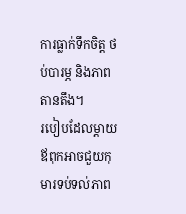ការធ្លាក់ទឹកចិត្ត ថប់បារម្ភ និងភាពតានតឹង។
របៀបដែលម្ដាយឪពុកអាចជួយកុមារទប់ទល់ភាព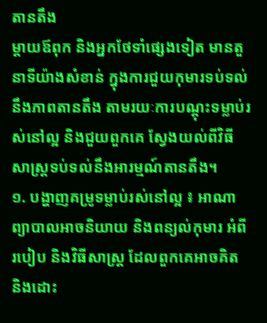តានតឹង
ម្ដាយឪពុក និងអ្នកថែទាំផ្សេងទៀត មានតួនាទីយ៉ាងសំខាន់ ក្នុងការជួយកុមារទប់ទល់នឹងភាពតានតឹង តាមរយៈការបណ្ដុះទម្លាប់រស់នៅល្អ និងជួយពួកគេ ស្វែងយល់ពីវិធីសាស្ត្រទប់ទល់នឹងអារម្មណ៍តានតឹង។
១. បង្ហាញគម្រូទម្លាប់រស់នៅល្អ ៖ អាណាព្យាបាលអាចនិយាយ និងពន្យល់កុមារ អំពីរបៀប និងវិធីសាស្ត្រ ដែលពួកគេអាចគិត និងដោះ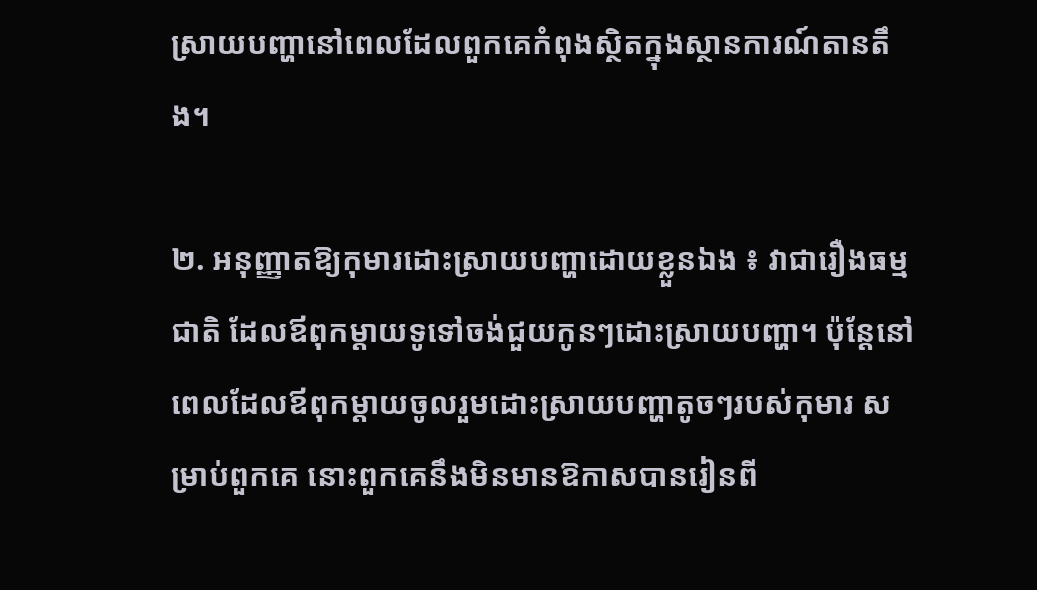ស្រាយបញ្ហានៅពេលដែលពួកគេកំពុងស្ថិតក្នុងស្ថានការណ៍តានតឹង។

២. អនុញ្ញាតឱ្យកុមារដោះស្រាយបញ្ហាដោយខ្លួនឯង ៖ វាជារឿងធម្មជាតិ ដែលឪពុកម្ដាយទូទៅចង់ជួយកូនៗដោះស្រាយបញ្ហា។ ប៉ុន្តែនៅពេលដែលឪពុកម្ដាយចូលរួមដោះស្រាយបញ្ហាតូចៗរបស់កុមារ សម្រាប់ពួកគេ នោះពួកគេនឹងមិនមានឱកាសបានរៀនពី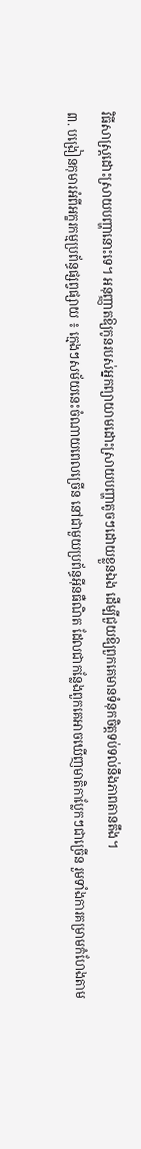វិធីសាស្ត្រដោះស្រាយបញ្ហានោះទេ។ អនុញ្ញាតឱ្យកូនរបស់អ្នកព្យាយាមដោះស្រាយបញ្ហាតូចៗដោយខ្លួនឯង ដើម្បីជួយឱ្យពួកគេមានទំនុកចិត្តទប់ទល់នឹងភាពតានតឹង។
៣. បង្រៀនកុមារអំពីអក្ខរកម្មប្រព័ន្ធផ្សព្វផ្សាយ ៖ ក្មេងៗសម័យនេះចំណាយពេលច្រើន នៅជាមួយប្រព័ន្ធអ៊ីនធឺណិត ដែលជាកន្លែងពួកគេអាចឃើញមាតិកាប្លែកៗជាច្រើន រួមទាំងការគម្រាមកំហែងតាម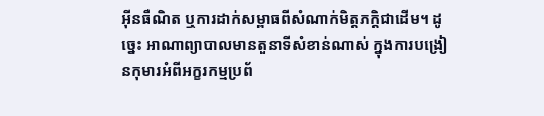អ៊ីនធឺណិត ឬការដាក់សម្ពាធពីសំណាក់មិត្តភក្តិជាដើម។ ដូច្នេះ អាណាព្យាបាលមានតួនាទីសំខាន់ណាស់ ក្នុងការបង្រៀនកុមារអំពីអក្ខរកម្មប្រព័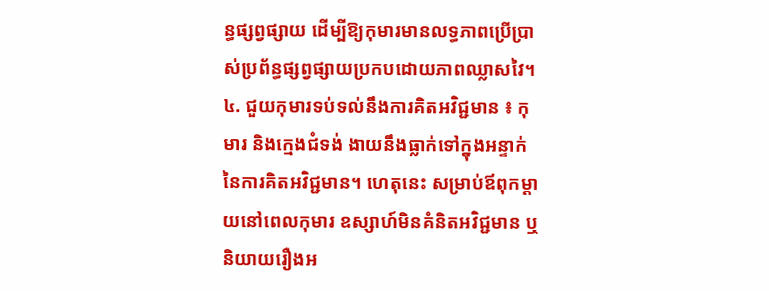ន្ធផ្សព្វផ្សាយ ដើម្បីឱ្យកុមារមានលទ្ធភាពប្រើប្រាស់ប្រព័ន្ធផ្សព្វផ្សាយប្រកបដោយភាពឈ្លាសវៃ។
៤. ជួយកុមារទប់ទល់នឹងការគិតអវិជ្ជមាន ៖ កុមារ និងក្មេងជំទង់ ងាយនឹងធ្លាក់ទៅក្នុងអន្ទាក់នៃការគិតអវិជ្ជមាន។ ហេតុនេះ សម្រាប់ឪពុកម្ដាយនៅពេលកុមារ ឧស្សាហ៍មិនគំនិតអវិជ្ជមាន ឬនិយាយរឿងអ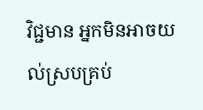វិជ្ជមាន អ្នកមិនអាចយល់ស្របគ្រប់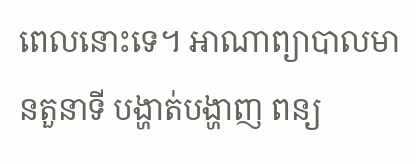ពេលនោះទេ។ អាណាព្យាបាលមានតួនាទី បង្ហាត់បង្ហាញ ពន្យ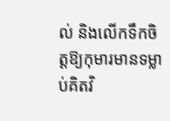ល់ និងលើកទឹកចិត្តឱ្យកុមារមានទម្លាប់គិតវិ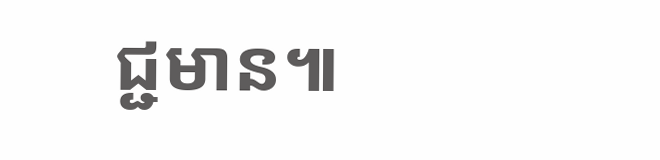ជ្ជមាន៕